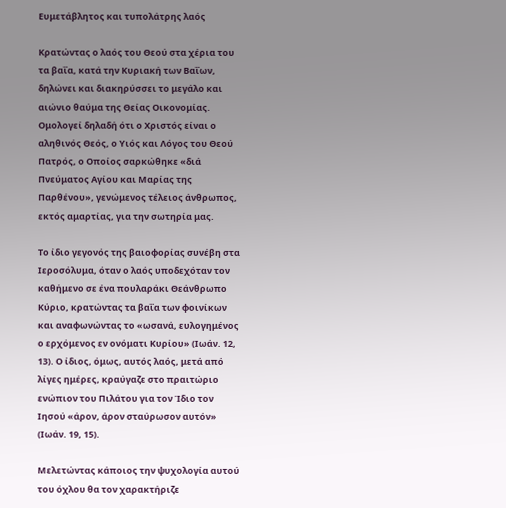Ευμετάβλητος και τυπολάτρης λαός

Κρατώντας ο λαός του Θεού στα χέρια του τα βαΐα, κατά την Κυριακή των Βαΐων, δηλώνει και διακηρύσσει το μεγάλο και αιώνιο θαύμα της Θείας Οικονομίας. Ομολογεί δηλαδή ότι ο Χριστός είναι ο αληθινός Θεός, ο Υιός και Λόγος του Θεού Πατρός, ο Οποίος σαρκώθηκε «διά Πνεύματος Αγίου και Μαρίας της Παρθένου», γενώμενος τέλειος άνθρωπος, εκτός αμαρτίας, για την σωτηρία μας.

Το ίδιο γεγονός της βαιοφορίας συνέβη στα Ιεροσόλυμα, όταν ο λαός υποδεχόταν τον καθήμενο σε ένα πουλαράκι Θεάνθρωπο Κύριο, κρατώντας τα βαΐα των φοινίκων και αναφωνώντας το «ωσανά, ευλογημένος ο ερχόμενος εν ονόματι Κυρίου» (Ιωάν. 12, 13). Ο ίδιος, όμως, αυτός λαός, μετά από λίγες ημέρες, κραύγαζε στο πραιτώριο ενώπιον του Πιλάτου για τον Ίδιο τον Ιησού «άρον, άρον σταύρωσον αυτόν» (Ιωάν. 19, 15).

Μελετώντας κάποιος την ψυχολογία αυτού του όχλου θα τον χαρακτήριζε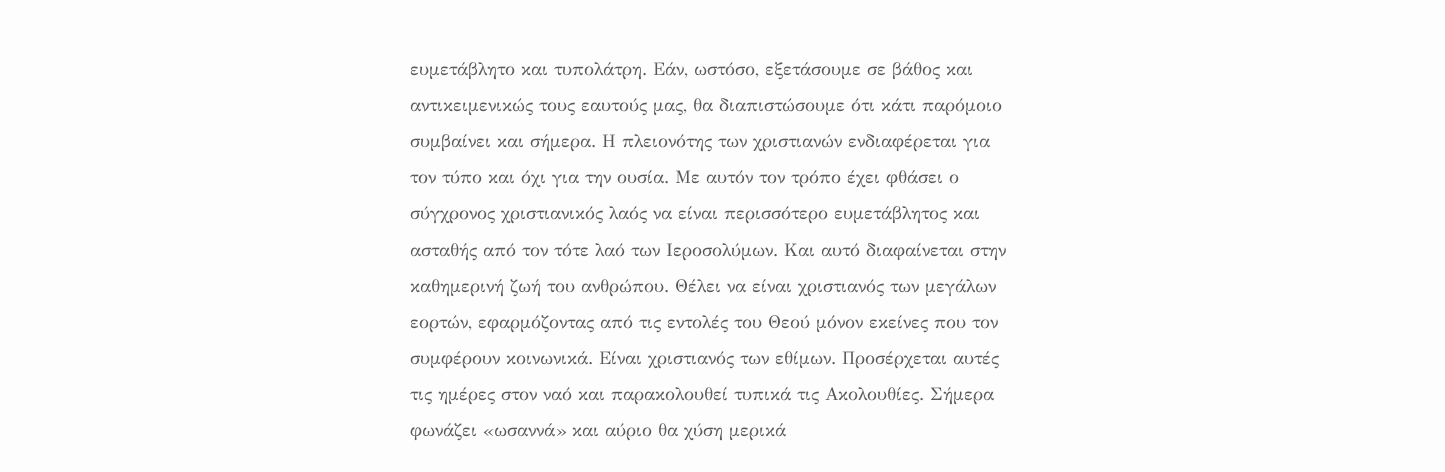ευμετάβλητο και τυπολάτρη. Εάν, ωστόσο, εξετάσουμε σε βάθος και αντικειμενικώς τους εαυτούς μας, θα διαπιστώσουμε ότι κάτι παρόμοιο συμβαίνει και σήμερα. Η πλειονότης των χριστιανών ενδιαφέρεται για τον τύπο και όχι για την ουσία. Με αυτόν τον τρόπο έχει φθάσει ο σύγχρονος χριστιανικός λαός να είναι περισσότερο ευμετάβλητος και ασταθής από τον τότε λαό των Ιεροσολύμων. Και αυτό διαφαίνεται στην καθημερινή ζωή του ανθρώπου. Θέλει να είναι χριστιανός των μεγάλων εορτών, εφαρμόζοντας από τις εντολές του Θεού μόνον εκείνες που τον συμφέρουν κοινωνικά. Είναι χριστιανός των εθίμων. Προσέρχεται αυτές τις ημέρες στον ναό και παρακολουθεί τυπικά τις Ακολουθίες. Σήμερα φωνάζει «ωσαννά» και αύριο θα χύση μερικά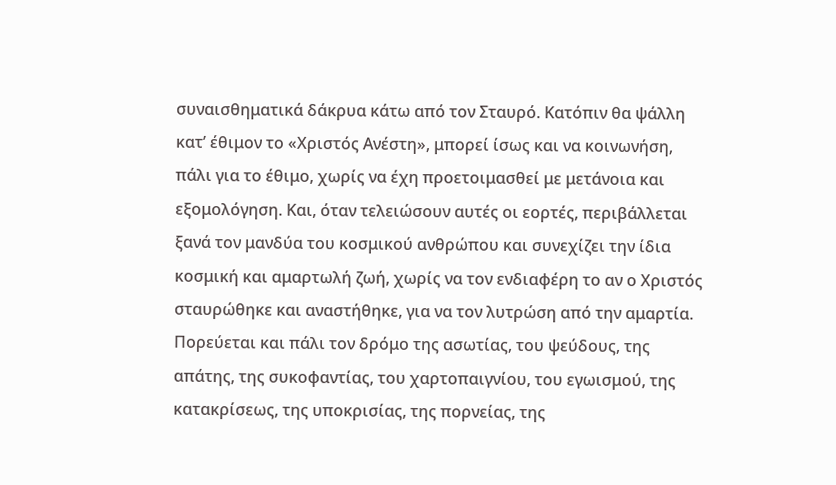συναισθηματικά δάκρυα κάτω από τον Σταυρό. Κατόπιν θα ψάλλη κατ’ έθιμον το «Χριστός Ανέστη», μπορεί ίσως και να κοινωνήση, πάλι για το έθιμο, χωρίς να έχη προετοιμασθεί με μετάνοια και εξομολόγηση. Και, όταν τελειώσουν αυτές οι εορτές, περιβάλλεται ξανά τον μανδύα του κοσμικού ανθρώπου και συνεχίζει την ίδια κοσμική και αμαρτωλή ζωή, χωρίς να τον ενδιαφέρη το αν ο Χριστός σταυρώθηκε και αναστήθηκε, για να τον λυτρώση από την αμαρτία. Πορεύεται και πάλι τον δρόμο της ασωτίας, του ψεύδους, της απάτης, της συκοφαντίας, του χαρτοπαιγνίου, του εγωισμού, της κατακρίσεως, της υποκρισίας, της πορνείας, της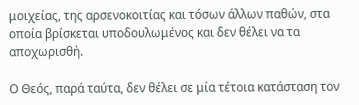μοιχείας, της αρσενοκοιτίας και τόσων άλλων παθών, στα οποία βρίσκεται υποδουλωμένος και δεν θέλει να τα αποχωρισθή.

Ο Θεός, παρά ταύτα, δεν θέλει σε μία τέτοια κατάσταση τον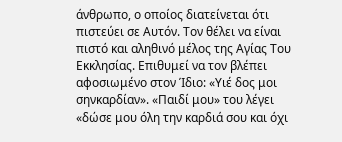άνθρωπο, ο οποίος διατείνεται ότι πιστεύει σε Αυτόν. Τον θέλει να είναι πιστό και αληθινό μέλος της Αγίας Του Εκκλησίας. Επιθυμεί να τον βλέπει αφοσιωμένο στον Ίδιο: «Υιέ δος μοι σηνκαρδίαν». «Παιδί μου» του λέγει «δώσε μου όλη την καρδιά σου και όχι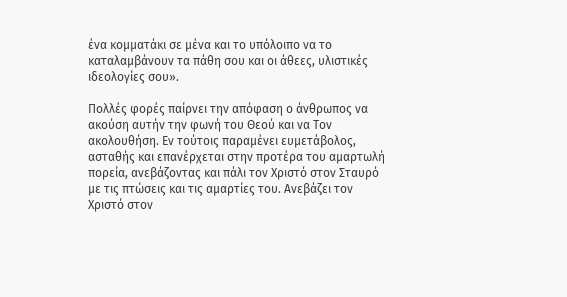ένα κομματάκι σε μένα και το υπόλοιπο να το καταλαμβάνουν τα πάθη σου και οι άθεες, υλιστικές ιδεολογίες σου».

Πολλές φορές παίρνει την απόφαση ο άνθρωπος να ακούση αυτήν την φωνή του Θεού και να Τον ακολουθήση. Εν τούτοις παραμένει ευμετάβολος, ασταθής και επανέρχεται στην προτέρα του αμαρτωλή πορεία, ανεβάζοντας και πάλι τον Χριστό στον Σταυρό με τις πτώσεις και τις αμαρτίες του. Ανεβάζει τον Χριστό στον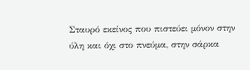Σταυρό εκείνος που πιστεύει μόνον στην ύλη και όχι στο πνεύμα, στην σάρκα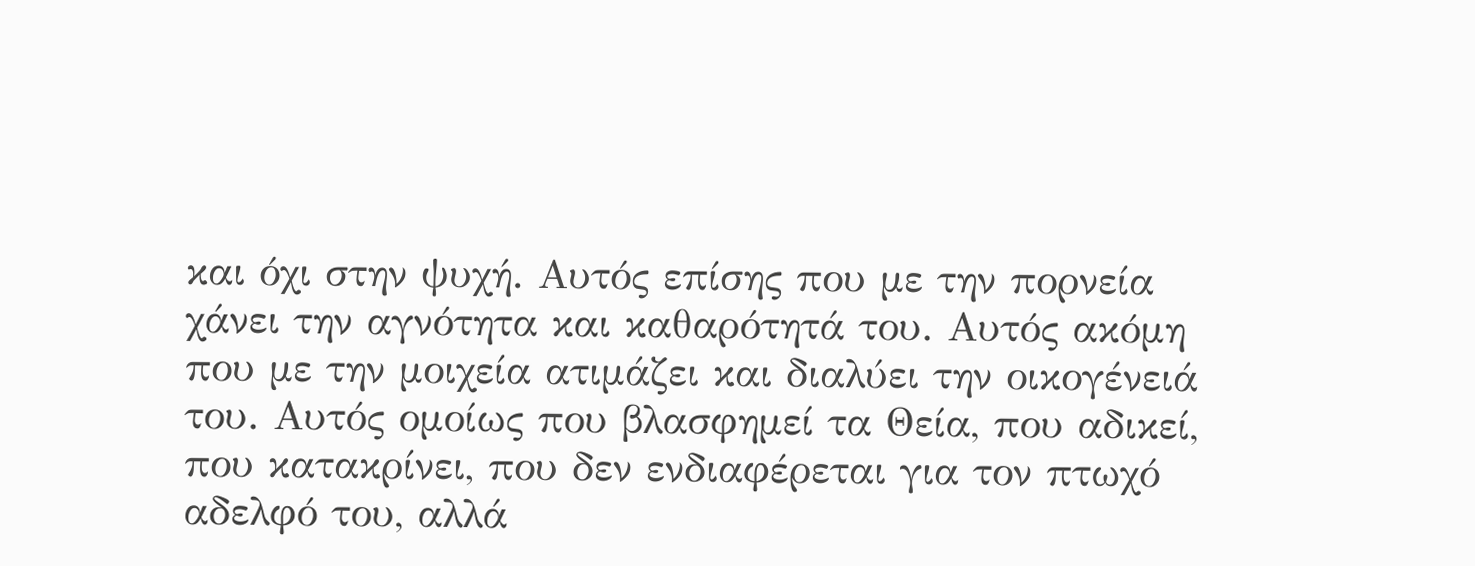και όχι στην ψυχή. Αυτός επίσης που με την πορνεία χάνει την αγνότητα και καθαρότητά του. Αυτός ακόμη που με την μοιχεία ατιμάζει και διαλύει την οικογένειά του. Αυτός ομοίως που βλασφημεί τα Θεία, που αδικεί, που κατακρίνει, που δεν ενδιαφέρεται για τον πτωχό αδελφό του, αλλά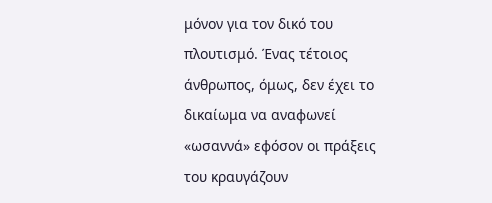μόνον για τον δικό του πλουτισμό. Ένας τέτοιος άνθρωπος, όμως, δεν έχει το δικαίωμα να αναφωνεί «ωσαννά» εφόσον οι πράξεις του κραυγάζουν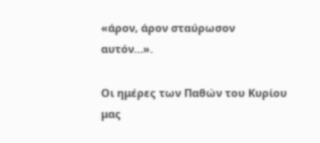«άρον, άρον σταύρωσον αυτόν…».

Οι ημέρες των Παθών του Κυρίου μας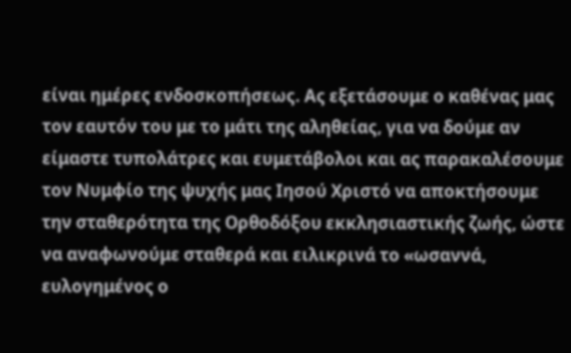είναι ημέρες ενδοσκοπήσεως. Ας εξετάσουμε ο καθένας μας τον εαυτόν του με το μάτι της αληθείας, για να δούμε αν είμαστε τυπολάτρες και ευμετάβολοι και ας παρακαλέσουμε τον Νυμφίο της ψυχής μας Ιησού Χριστό να αποκτήσουμε την σταθερότητα της Ορθοδόξου εκκλησιαστικής ζωής, ώστε να αναφωνούμε σταθερά και ειλικρινά το «ωσαννά, ευλογημένος ο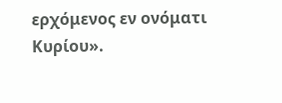ερχόμενος εν ονόματι Κυρίου».